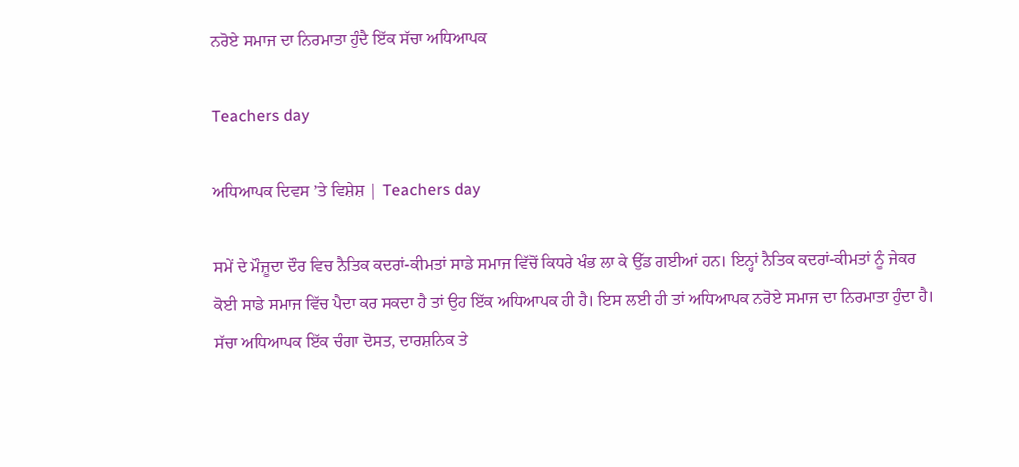ਨਰੋਏ ਸਮਾਜ ਦਾ ਨਿਰਮਾਤਾ ਹੁੰਦੈ ਇੱਕ ਸੱਚਾ ਅਧਿਆਪਕ

Teachers day

ਅਧਿਆਪਕ ਦਿਵਸ ’ਤੇ ਵਿਸ਼ੇਸ਼ | Teachers day

ਸਮੇਂ ਦੇ ਮੌਜ਼ੂਦਾ ਦੌਰ ਵਿਚ ਨੈਤਿਕ ਕਦਰਾਂ-ਕੀਮਤਾਂ ਸਾਡੇ ਸਮਾਜ ਵਿੱਚੋਂ ਕਿਧਰੇ ਖੰਭ ਲਾ ਕੇ ਉੱਡ ਗਈਆਂ ਹਨ। ਇਨ੍ਹਾਂ ਨੈਤਿਕ ਕਦਰਾਂ-ਕੀਮਤਾਂ ਨੂੰ ਜੇਕਰ ਕੋਈ ਸਾਡੇ ਸਮਾਜ ਵਿੱਚ ਪੈਦਾ ਕਰ ਸਕਦਾ ਹੈ ਤਾਂ ਉਹ ਇੱਕ ਅਧਿਆਪਕ ਹੀ ਹੈ। ਇਸ ਲਈ ਹੀ ਤਾਂ ਅਧਿਆਪਕ ਨਰੋਏ ਸਮਾਜ ਦਾ ਨਿਰਮਾਤਾ ਹੁੰਦਾ ਹੈ। ਸੱਚਾ ਅਧਿਆਪਕ ਇੱਕ ਚੰਗਾ ਦੋਸਤ, ਦਾਰਸ਼ਨਿਕ ਤੇ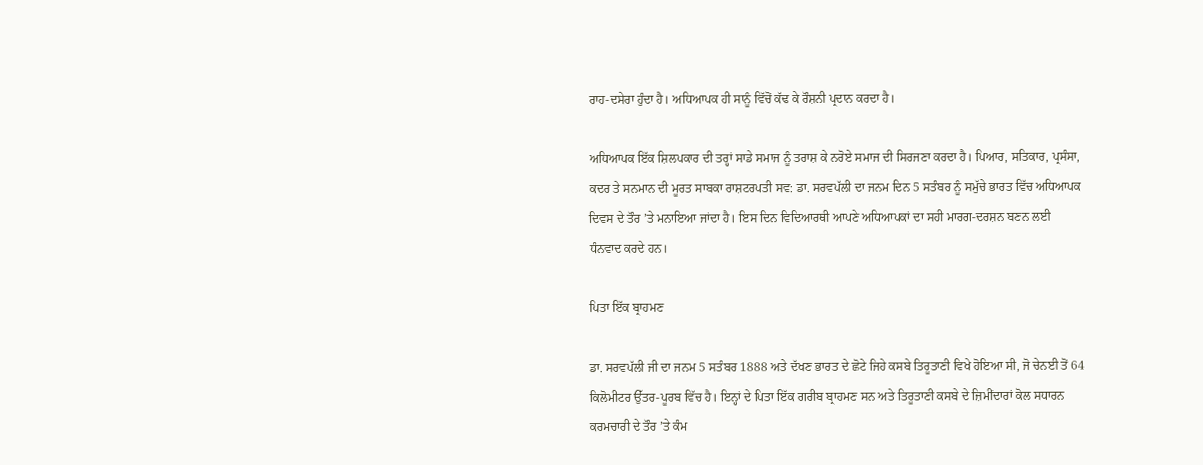ਰਾਹ-ਦਸੇਰਾ ਹੁੰਦਾ ਹੈ। ਅਧਿਆਪਕ ਹੀ ਸਾਨੂੰ ਵਿੱਚੋਂ ਕੱਢ ਕੇ ਰੌਸ਼ਨੀ ਪ੍ਰਦਾਨ ਕਰਦਾ ਹੈ।

ਅਧਿਆਪਕ ਇੱਕ ਸ਼ਿਲਪਕਾਰ ਦੀ ਤਰ੍ਹਾਂ ਸਾਡੇ ਸਮਾਜ ਨੂੰ ਤਰਾਸ਼ ਕੇ ਨਰੋਏ ਸਮਾਜ ਦੀ ਸਿਰਜਣਾ ਕਰਦਾ ਹੈ। ਪਿਆਰ, ਸਤਿਕਾਰ, ਪ੍ਰਸੰਸਾ, ਕਦਰ ਤੇ ਸਨਮਾਨ ਦੀ ਮੂਰਤ ਸਾਬਕਾ ਰਾਸ਼ਟਰਪਤੀ ਸਵ: ਡਾ. ਸਰਵਪੱਲੀ ਦਾ ਜਨਮ ਦਿਨ 5 ਸਤੰਬਰ ਨੂੰ ਸਮੁੱਚੇ ਭਾਰਤ ਵਿੱਚ ਅਧਿਆਪਕ ਦਿਵਸ ਦੇ ਤੌਰ ’ਤੇ ਮਨਾਇਆ ਜਾਂਦਾ ਹੈ। ਇਸ ਦਿਨ ਵਿਦਿਆਰਥੀ ਆਪਣੇ ਅਧਿਆਪਕਾਂ ਦਾ ਸਹੀ ਮਾਰਗ-ਦਰਸ਼ਨ ਬਣਨ ਲਈ ਧੰਨਵਾਦ ਕਰਦੇ ਹਨ।

ਪਿਤਾ ਇੱਕ ਬ੍ਰਾਹਮਣ

ਡਾ. ਸਰਵਪੱਲੀ ਜੀ ਦਾ ਜਨਮ 5 ਸਤੰਬਰ 1888 ਅਤੇ ਦੱਖਣ ਭਾਰਤ ਦੇ ਛੋਟੇ ਜਿਹੇ ਕਸਬੇ ਤਿਰੂਤਾਣੀ ਵਿਖੇ ਹੋਇਆ ਸੀ, ਜੋ ਚੇਨਈ ਤੋਂ 64 ਕਿਲੋਮੀਟਰ ਉੱਤਰ-ਪੂਰਬ ਵਿੱਚ ਹੈ। ਇਨ੍ਹਾਂ ਦੇ ਪਿਤਾ ਇੱਕ ਗਰੀਬ ਬ੍ਰਾਹਮਣ ਸਨ ਅਤੇ ਤਿਰੂਤਾਣੀ ਕਸਬੇ ਦੇ ਜ਼ਿਮੀਂਦਾਰਾਂ ਕੋਲ ਸਧਾਰਨ ਕਰਮਚਾਰੀ ਦੇ ਤੌਰ ’ਤੇ ਕੰਮ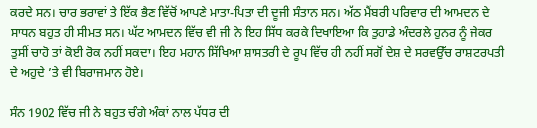ਕਰਦੇ ਸਨ। ਚਾਰ ਭਰਾਵਾਂ ਤੇ ਇੱਕ ਭੈਣ ਵਿੱਚੋਂ ਆਪਣੇ ਮਾਤਾ-ਪਿਤਾ ਦੀ ਦੂਜੀ ਸੰਤਾਨ ਸਨ। ਅੱਠ ਮੈਂਬਰੀ ਪਰਿਵਾਰ ਦੀ ਆਮਦਨ ਦੇ ਸਾਧਨ ਬਹੁਤ ਹੀ ਸੀਮਤ ਸਨ। ਘੱਟ ਆਮਦਨ ਵਿੱਚ ਵੀ ਜੀ ਨੇ ਇਹ ਸਿੱਧ ਕਰਕੇ ਦਿਖਾਇਆ ਕਿ ਤੁਹਾਡੇ ਅੰਦਰਲੇ ਹੁਨਰ ਨੂੰ ਜੇਕਰ ਤੁਸੀਂ ਚਾਹੋ ਤਾਂ ਕੋਈ ਰੋਕ ਨਹੀਂ ਸਕਦਾ। ਇਹ ਮਹਾਨ ਸਿੱਖਿਆ ਸ਼ਾਸਤਰੀ ਦੇ ਰੂਪ ਵਿੱਚ ਹੀ ਨਹੀਂ ਸਗੋਂ ਦੇਸ਼ ਦੇ ਸਰਵਉੱਚ ਰਾਸ਼ਟਰਪਤੀ ਦੇ ਅਹੁਦੇ ’ਤੇ ਵੀ ਬਿਰਾਜਮਾਨ ਹੋਏ।

ਸੰਨ 1902 ਵਿੱਚ ਜੀ ਨੇ ਬਹੁਤ ਚੰਗੇ ਅੰਕਾਂ ਨਾਲ ਪੱਧਰ ਦੀ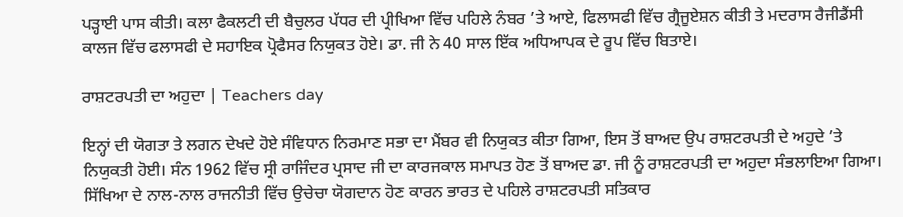ਪੜ੍ਹਾਈ ਪਾਸ ਕੀਤੀ। ਕਲਾ ਫੈਕਲਟੀ ਦੀ ਬੈਚੁਲਰ ਪੱਧਰ ਦੀ ਪ੍ਰੀਖਿਆ ਵਿੱਚ ਪਹਿਲੇ ਨੰਬਰ ’ਤੇ ਆਏ, ਫਿਲਾਸਫੀ ਵਿੱਚ ਗ੍ਰੈਜੂਏਸ਼ਨ ਕੀਤੀ ਤੇ ਮਦਰਾਸ ਰੈਜੀਡੈਂਸੀ ਕਾਲਜ ਵਿੱਚ ਫਲਾਸਫੀ ਦੇ ਸਹਾਇਕ ਪ੍ਰੋਫੈਸਰ ਨਿਯੁਕਤ ਹੋਏ। ਡਾ. ਜੀ ਨੇ 40 ਸਾਲ ਇੱਕ ਅਧਿਆਪਕ ਦੇ ਰੂਪ ਵਿੱਚ ਬਿਤਾਏ।

ਰਾਸ਼ਟਰਪਤੀ ਦਾ ਅਹੁਦਾ | Teachers day

ਇਨ੍ਹਾਂ ਦੀ ਯੋਗਤਾ ਤੇ ਲਗਨ ਦੇਖਦੇ ਹੋਏ ਸੰਵਿਧਾਨ ਨਿਰਮਾਣ ਸਭਾ ਦਾ ਮੈਂਬਰ ਵੀ ਨਿਯੁਕਤ ਕੀਤਾ ਗਿਆ, ਇਸ ਤੋਂ ਬਾਅਦ ਉਪ ਰਾਸ਼ਟਰਪਤੀ ਦੇ ਅਹੁਦੇ ’ਤੇ ਨਿਯੁਕਤੀ ਹੋਈ। ਸੰਨ 1962 ਵਿੱਚ ਸ੍ਰੀ ਰਾਜਿੰਦਰ ਪ੍ਰਸਾਦ ਜੀ ਦਾ ਕਾਰਜਕਾਲ ਸਮਾਪਤ ਹੋਣ ਤੋਂ ਬਾਅਦ ਡਾ. ਜੀ ਨੂੰ ਰਾਸ਼ਟਰਪਤੀ ਦਾ ਅਹੁਦਾ ਸੰਭਲਾਇਆ ਗਿਆ। ਸਿੱਖਿਆ ਦੇ ਨਾਲ-ਨਾਲ ਰਾਜਨੀਤੀ ਵਿੱਚ ਉਚੇਚਾ ਯੋਗਦਾਨ ਹੋਣ ਕਾਰਨ ਭਾਰਤ ਦੇ ਪਹਿਲੇ ਰਾਸ਼ਟਰਪਤੀ ਸਤਿਕਾਰ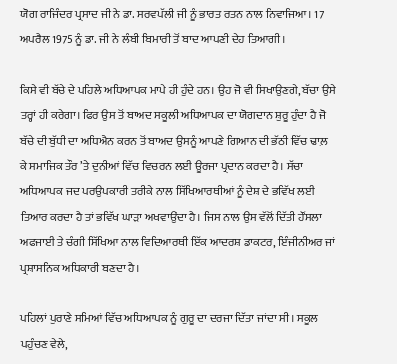ਯੋਗ ਰਾਜਿੰਦਰ ਪ੍ਰਸਾਦ ਜੀ ਨੇ ਡਾ. ਸਰਵਪੱਲੀ ਜੀ ਨੂੰ ਭਾਰਤ ਰਤਨ ਨਾਲ ਨਿਵਾਜਿਆ। 17 ਅਪਰੈਲ 1975 ਨੂੰ ਡਾ. ਜੀ ਨੇ ਲੰਬੀ ਬਿਮਾਰੀ ਤੋਂ ਬਾਦ ਆਪਣੀ ਦੇਹ ਤਿਆਗੀ।

ਕਿਸੇ ਵੀ ਬੱਚੇ ਦੇ ਪਹਿਲੇ ਅਧਿਆਪਕ ਮਾਪੇ ਹੀ ਹੁੰਦੇ ਹਨ। ਉਹ ਜੋ ਵੀ ਸਿਖਾਉਣਗੇ, ਬੱਚਾ ਉਸੇ ਤਰ੍ਹਾਂ ਹੀ ਕਰੇਗਾ। ਫਿਰ ਉਸ ਤੋਂ ਬਾਅਦ ਸਕੂਲੀ ਅਧਿਆਪਕ ਦਾ ਯੋਗਦਾਨ ਸ਼ੁਰੂ ਹੁੰਦਾ ਹੈ ਜੋ ਬੱਚੇ ਦੀ ਬੁੱਧੀ ਦਾ ਅਧਿਐਨ ਕਰਨ ਤੋਂ ਬਾਅਦ ਉਸਨੂੰ ਆਪਣੇ ਗਿਆਨ ਦੀ ਭੱਠੀ ਵਿੱਚ ਢਾਲ਼ ਕੇ ਸਮਾਜਿਕ ਤੌਰ ’ਤੇ ਦੁਨੀਆਂ ਵਿੱਚ ਵਿਚਰਨ ਲਈ ਊਰਜਾ ਪ੍ਰਦਾਨ ਕਰਦਾ ਹੈ। ਸੱਚਾ ਅਧਿਆਪਕ ਜਦ ਪਰਉਪਕਾਰੀ ਤਰੀਕੇ ਨਾਲ ਸਿੱਖਿਆਰਥੀਆਂ ਨੂੰ ਦੇਸ਼ ਦੇ ਭਵਿੱਖ ਲਈ ਤਿਆਰ ਕਰਦਾ ਹੈ ਤਾਂ ਭਵਿੱਖ ਘਾੜਾ ਅਖਵਾਉਂਦਾ ਹੈ। ਜਿਸ ਨਾਲ ਉਸ ਵੱਲੋਂ ਦਿੱਤੀ ਹੌਂਸਲਾ ਅਫਜਾਈ ਤੇ ਚੰਗੀ ਸਿੱਖਿਆ ਨਾਲ ਵਿਦਿਆਰਥੀ ਇੱਕ ਆਦਰਸ਼ ਡਾਕਟਰ, ਇੰਜੀਨੀਅਰ ਜਾਂ ਪ੍ਰਸ਼ਾਸਨਿਕ ਅਧਿਕਾਰੀ ਬਣਦਾ ਹੈ।

ਪਹਿਲਾਂ ਪੁਰਾਣੇ ਸਮਿਆਂ ਵਿੱਚ ਅਧਿਆਪਕ ਨੂੰ ਗੁਰੂ ਦਾ ਦਰਜਾ ਦਿੱਤਾ ਜਾਂਦਾ ਸੀ। ਸਕੂਲ ਪਹੁੰਚਣ ਵੇਲੇ,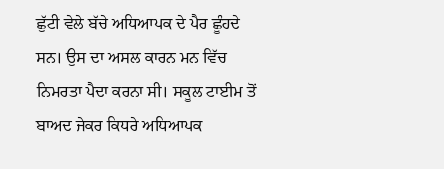ਛੁੱਟੀ ਵੇਲੇ ਬੱਚੇ ਅਧਿਆਪਕ ਦੇ ਪੈਰ ਛੂੰਹਦੇ ਸਨ। ਉਸ ਦਾ ਅਸਲ ਕਾਰਨ ਮਨ ਵਿੱਚ ਨਿਮਰਤਾ ਪੈਦਾ ਕਰਨਾ ਸੀ। ਸਕੂਲ ਟਾਈਮ ਤੋਂ ਬਾਅਦ ਜੇਕਰ ਕਿਧਰੇ ਅਧਿਆਪਕ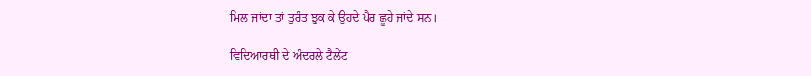ਮਿਲ ਜਾਂਦਾ ਤਾਂ ਤੁਰੰਤ ਝੁਕ ਕੇ ਉਹਦੇ ਪੈਰ ਛੂਹੇ ਜਾਂਦੇ ਸਨ।

ਵਿਦਿਆਰਥੀ ਦੇ ਅੰਦਰਲੇ ਟੈਲੇਂਟ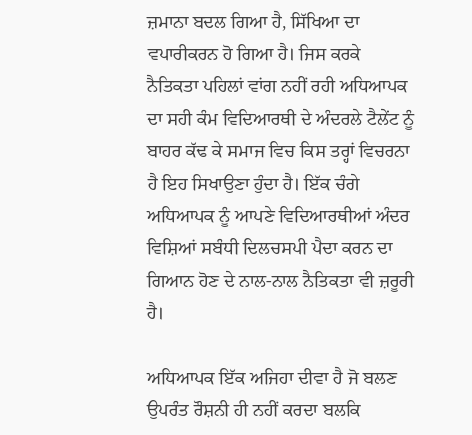ਜ਼ਮਾਨਾ ਬਦਲ ਗਿਆ ਹੈ, ਸਿੱਖਿਆ ਦਾ ਵਪਾਰੀਕਰਨ ਹੋ ਗਿਆ ਹੈ। ਜਿਸ ਕਰਕੇ ਨੈਤਿਕਤਾ ਪਹਿਲਾਂ ਵਾਂਗ ਨਹੀਂ ਰਹੀ ਅਧਿਆਪਕ ਦਾ ਸਹੀ ਕੰਮ ਵਿਦਿਆਰਥੀ ਦੇ ਅੰਦਰਲੇ ਟੈਲੇਂਟ ਨੂੰ ਬਾਹਰ ਕੱਢ ਕੇ ਸਮਾਜ ਵਿਚ ਕਿਸ ਤਰ੍ਹਾਂ ਵਿਚਰਨਾ ਹੈ ਇਹ ਸਿਖਾਉਣਾ ਹੁੰਦਾ ਹੈ। ਇੱਕ ਚੰਗੇ ਅਧਿਆਪਕ ਨੂੰ ਆਪਣੇ ਵਿਦਿਆਰਥੀਆਂ ਅੰਦਰ ਵਿਸ਼ਿਆਂ ਸਬੰਧੀ ਦਿਲਚਸਪੀ ਪੈਦਾ ਕਰਨ ਦਾ ਗਿਆਨ ਹੋਣ ਦੇ ਨਾਲ-ਨਾਲ ਨੈਤਿਕਤਾ ਵੀ ਜ਼ਰੂਰੀ ਹੈ।

ਅਧਿਆਪਕ ਇੱਕ ਅਜਿਹਾ ਦੀਵਾ ਹੈ ਜੋ ਬਲਣ ਉਪਰੰਤ ਰੌਸ਼ਨੀ ਹੀ ਨਹੀਂ ਕਰਦਾ ਬਲਕਿ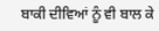ਬਾਕੀ ਦੀਵਿਆਂ ਨੂੰ ਵੀ ਬਾਲ ਕੇ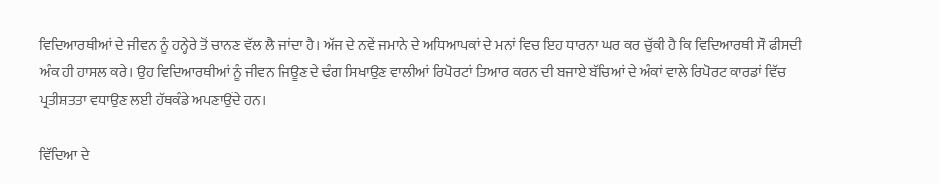ਵਿਦਿਆਰਥੀਆਂ ਦੇ ਜੀਵਨ ਨੂੰ ਹਨ੍ਹੇਰੇ ਤੋਂ ਚਾਨਣ ਵੱਲ ਲੈ ਜਾਂਦਾ ਹੈ। ਅੱਜ ਦੇ ਨਵੇਂ ਜਮਾਨੇ ਦੇ ਅਧਿਆਪਕਾਂ ਦੇ ਮਨਾਂ ਵਿਚ ਇਹ ਧਾਰਨਾ ਘਰ ਕਰ ਚੁੱਕੀ ਹੈ ਕਿ ਵਿਦਿਆਰਥੀ ਸੌ ਫੀਸਦੀ ਅੰਕ ਹੀ ਹਾਸਲ ਕਰੇ। ਉਹ ਵਿਦਿਆਰਥੀਆਂ ਨੂੰ ਜੀਵਨ ਜਿਊਣ ਦੇ ਢੰਗ ਸਿਖਾਉਣ ਵਾਲੀਆਂ ਰਿਪੋਰਟਾਂ ਤਿਆਰ ਕਰਨ ਦੀ ਬਜਾਏ ਬੱਚਿਆਂ ਦੇ ਅੰਕਾਂ ਵਾਲੇ ਰਿਪੋਰਟ ਕਾਰਡਾਂ ਵਿੱਚ ਪ੍ਰਤੀਸ਼ਤਤਾ ਵਧਾਉਣ ਲਈ ਹੱਥਕੰਡੇ ਅਪਣਾਉਂਦੇ ਹਨ।

ਵਿੱਦਿਆ ਦੇ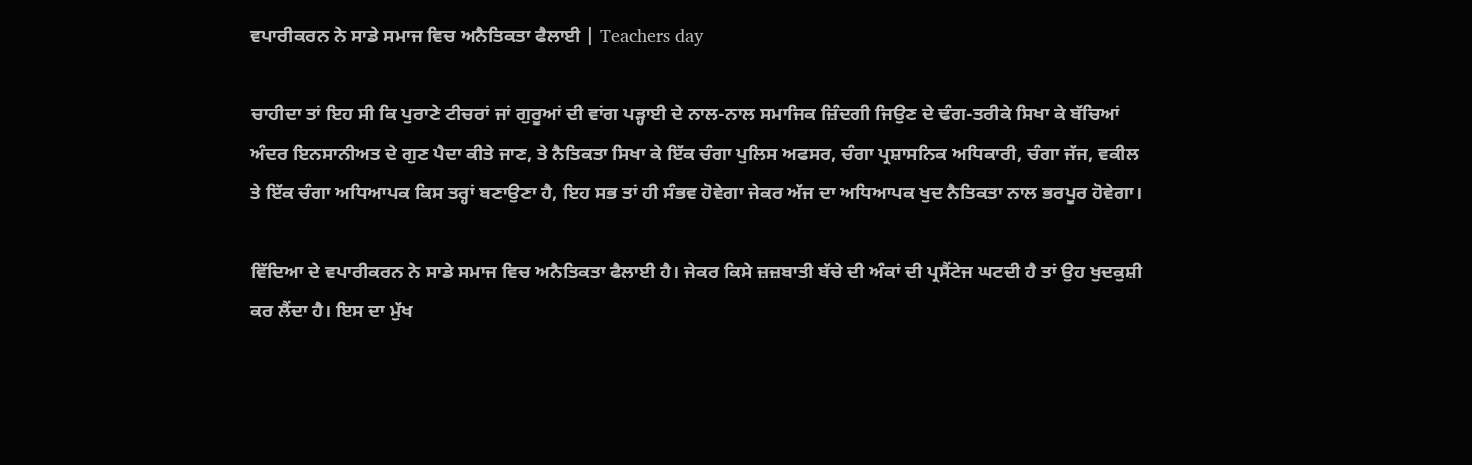ਵਪਾਰੀਕਰਨ ਨੇ ਸਾਡੇ ਸਮਾਜ ਵਿਚ ਅਨੈਤਿਕਤਾ ਫੈਲਾਈ | Teachers day

ਚਾਹੀਦਾ ਤਾਂ ਇਹ ਸੀ ਕਿ ਪੁਰਾਣੇ ਟੀਚਰਾਂ ਜਾਂ ਗੁਰੂਆਂ ਦੀ ਵਾਂਗ ਪੜ੍ਹਾਈ ਦੇ ਨਾਲ-ਨਾਲ ਸਮਾਜਿਕ ਜ਼ਿੰਦਗੀ ਜਿਉਣ ਦੇ ਢੰਗ-ਤਰੀਕੇ ਸਿਖਾ ਕੇ ਬੱਚਿਆਂ ਅੰਦਰ ਇਨਸਾਨੀਅਤ ਦੇ ਗੁਣ ਪੈਦਾ ਕੀਤੇ ਜਾਣ, ਤੇ ਨੈਤਿਕਤਾ ਸਿਖਾ ਕੇ ਇੱਕ ਚੰਗਾ ਪੁਲਿਸ ਅਫਸਰ, ਚੰਗਾ ਪ੍ਰਸ਼ਾਸਨਿਕ ਅਧਿਕਾਰੀ, ਚੰਗਾ ਜੱਜ, ਵਕੀਲ ਤੇ ਇੱਕ ਚੰਗਾ ਅਧਿਆਪਕ ਕਿਸ ਤਰ੍ਹਾਂ ਬਣਾਉਣਾ ਹੈ, ਇਹ ਸਭ ਤਾਂ ਹੀ ਸੰਭਵ ਹੋਵੇਗਾ ਜੇਕਰ ਅੱਜ ਦਾ ਅਧਿਆਪਕ ਖੁਦ ਨੈਤਿਕਤਾ ਨਾਲ ਭਰਪੂਰ ਹੋਵੇਗਾ।

ਵਿੱਦਿਆ ਦੇ ਵਪਾਰੀਕਰਨ ਨੇ ਸਾਡੇ ਸਮਾਜ ਵਿਚ ਅਨੈਤਿਕਤਾ ਫੈਲਾਈ ਹੈ। ਜੇਕਰ ਕਿਸੇ ਜ਼ਜ਼ਬਾਤੀ ਬੱਚੇ ਦੀ ਅੰਕਾਂ ਦੀ ਪ੍ਰਸੈਂਟੇਜ ਘਟਦੀ ਹੈ ਤਾਂ ਉਹ ਖੁਦਕੁਸ਼ੀ ਕਰ ਲੈਂਦਾ ਹੈ। ਇਸ ਦਾ ਮੁੱਖ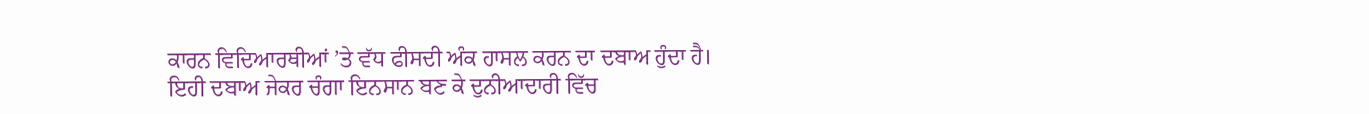ਕਾਰਨ ਵਿਦਿਆਰਥੀਆਂ ’ਤੇ ਵੱਧ ਫੀਸਦੀ ਅੰਕ ਹਾਸਲ ਕਰਨ ਦਾ ਦਬਾਅ ਹੁੰਦਾ ਹੈ। ਇਹੀ ਦਬਾਅ ਜੇਕਰ ਚੰਗਾ ਇਨਸਾਨ ਬਣ ਕੇ ਦੁਨੀਆਦਾਰੀ ਵਿੱਚ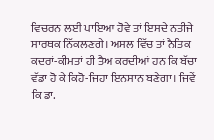ਵਿਚਰਨ ਲਈ ਪਾਇਆ ਹੋਵੇ ਤਾਂ ਇਸਦੇ ਨਤੀਜੇ ਸਾਰਥਕ ਨਿੱਕਲਣਗੇ। ਅਸਲ ਵਿੱਚ ਤਾਂ ਨੈਤਿਕ ਕਦਰਾਂ-ਕੀਮਤਾਂ ਹੀ ਤੈਅ ਕਰਦੀਆਂ ਹਨ ਕਿ ਬੱਚਾ ਵੱਡਾ ਹੋ ਕੇ ਕਿਹੋ-ਜਿਹਾ ਇਨਸਾਨ ਬਣੇਗਾ। ਜਿਵੇਂ ਕਿ ਡਾ.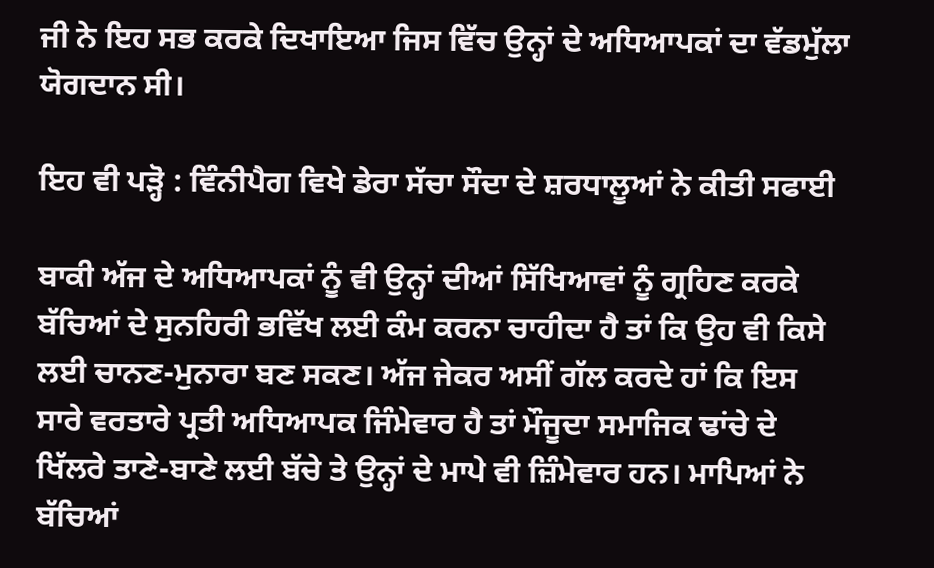ਜੀ ਨੇ ਇਹ ਸਭ ਕਰਕੇ ਦਿਖਾਇਆ ਜਿਸ ਵਿੱਚ ਉਨ੍ਹਾਂ ਦੇ ਅਧਿਆਪਕਾਂ ਦਾ ਵੱਡਮੁੱਲਾ ਯੋਗਦਾਨ ਸੀ।

ਇਹ ਵੀ ਪੜ੍ਹੋ : ਵਿੰਨੀਪੈਗ ਵਿਖੇ ਡੇਰਾ ਸੱਚਾ ਸੌਦਾ ਦੇ ਸ਼ਰਧਾਲੂਆਂ ਨੇ ਕੀਤੀ ਸਫਾਈ

ਬਾਕੀ ਅੱਜ ਦੇ ਅਧਿਆਪਕਾਂ ਨੂੰ ਵੀ ਉਨ੍ਹਾਂ ਦੀਆਂ ਸਿੱਖਿਆਵਾਂ ਨੂੰ ਗ੍ਰਹਿਣ ਕਰਕੇ ਬੱਚਿਆਂ ਦੇ ਸੁਨਹਿਰੀ ਭਵਿੱਖ ਲਈ ਕੰਮ ਕਰਨਾ ਚਾਹੀਦਾ ਹੈ ਤਾਂ ਕਿ ਉਹ ਵੀ ਕਿਸੇ ਲਈ ਚਾਨਣ-ਮੁਨਾਰਾ ਬਣ ਸਕਣ। ਅੱਜ ਜੇਕਰ ਅਸੀਂ ਗੱਲ ਕਰਦੇ ਹਾਂ ਕਿ ਇਸ ਸਾਰੇ ਵਰਤਾਰੇ ਪ੍ਰਤੀ ਅਧਿਆਪਕ ਜਿੰਮੇਵਾਰ ਹੈ ਤਾਂ ਮੌਜੂਦਾ ਸਮਾਜਿਕ ਢਾਂਚੇ ਦੇ ਖਿੱਲਰੇ ਤਾਣੇ-ਬਾਣੇ ਲਈ ਬੱਚੇ ਤੇ ਉਨ੍ਹਾਂ ਦੇ ਮਾਪੇ ਵੀ ਜ਼ਿੰਮੇਵਾਰ ਹਨ। ਮਾਪਿਆਂ ਨੇ ਬੱਚਿਆਂ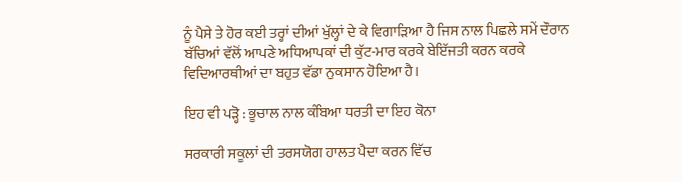ਨੂੰ ਪੈਸੇ ਤੇ ਹੋਰ ਕਈ ਤਰ੍ਹਾਂ ਦੀਆਂ ਖੁੱਲ੍ਹਾਂ ਦੇ ਕੇ ਵਿਗਾੜਿਆ ਹੈ ਜਿਸ ਨਾਲ ਪਿਛਲੇ ਸਮੇਂ ਦੌਰਾਨ ਬੱਚਿਆਂ ਵੱਲੋਂ ਆਪਣੇ ਅਧਿਆਪਕਾਂ ਦੀ ਕੁੱਟ-ਮਾਰ ਕਰਕੇ ਬੇਇੱਜਤੀ ਕਰਨ ਕਰਕੇ ਵਿਦਿਆਰਥੀਆਂ ਦਾ ਬਹੁਤ ਵੱਡਾ ਨੁਕਸਾਨ ਹੋਇਆ ਹੈ।

ਇਹ ਵੀ ਪੜ੍ਹੋ : ਭੂਚਾਲ ਨਾਲ ਕੰਬਿਆ ਧਰਤੀ ਦਾ ਇਹ ਕੋਨਾ

ਸਰਕਾਰੀ ਸਕੂਲਾਂ ਦੀ ਤਰਸਯੋਗ ਹਾਲਤ ਪੈਦਾ ਕਰਨ ਵਿੱਚ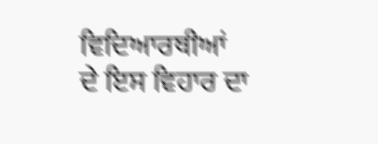ਵਿਦਿਆਰਥੀਆਂ ਦੇ ਇਸ ਵਿਹਾਰ ਦਾ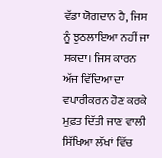ਵੱਡਾ ਯੋਗਦਾਨ ਹੈ, ਜਿਸ ਨੂੰ ਝੁਠਲਾਇਆ ਨਹੀਂ ਜਾ ਸਕਦਾ। ਜਿਸ ਕਾਰਨ ਅੱਜ ਵਿੱਦਿਆ ਦਾ ਵਪਾਰੀਕਰਨ ਹੋਣ ਕਰਕੇ ਮੁਫ਼ਤ ਦਿੱਤੀ ਜਾਣ ਵਾਲੀ ਸਿੱਖਿਆ ਲੱਖਾਂ ਵਿੱਚ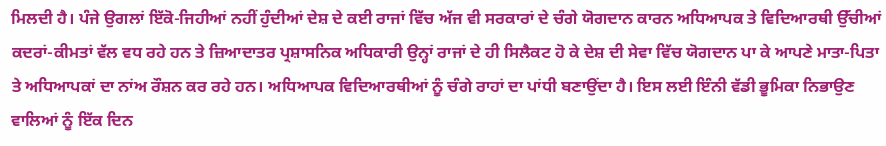ਮਿਲਦੀ ਹੈ। ਪੰਜੇ ਉਗਲਾਂ ਇੱਕੋ-ਜਿਹੀਆਂ ਨਹੀਂ ਹੁੰਦੀਆਂ ਦੇਸ਼ ਦੇ ਕਈ ਰਾਜਾਂ ਵਿੱਚ ਅੱਜ ਵੀ ਸਰਕਾਰਾਂ ਦੇ ਚੰਗੇ ਯੋਗਦਾਨ ਕਾਰਨ ਅਧਿਆਪਕ ਤੇ ਵਿਦਿਆਰਥੀ ਉੱਚੀਆਂ ਕਦਰਾਂ-ਕੀਮਤਾਂ ਵੱਲ ਵਧ ਰਹੇ ਹਨ ਤੇ ਜ਼ਿਆਦਾਤਰ ਪ੍ਰਸ਼ਾਸਨਿਕ ਅਧਿਕਾਰੀ ਉਨ੍ਹਾਂ ਰਾਜਾਂ ਦੇ ਹੀ ਸਿਲੈਕਟ ਹੋ ਕੇ ਦੇਸ਼ ਦੀ ਸੇਵਾ ਵਿੱਚ ਯੋਗਦਾਨ ਪਾ ਕੇ ਆਪਣੇ ਮਾਤਾ-ਪਿਤਾ ਤੇ ਅਧਿਆਪਕਾਂ ਦਾ ਨਾਂਅ ਰੌਸ਼ਨ ਕਰ ਰਹੇ ਹਨ। ਅਧਿਆਪਕ ਵਿਦਿਆਰਥੀਆਂ ਨੂੰ ਚੰਗੇ ਰਾਹਾਂ ਦਾ ਪਾਂਧੀ ਬਣਾਉਂਦਾ ਹੈ। ਇਸ ਲਈ ਇੰਨੀ ਵੱਡੀ ਭੂਮਿਕਾ ਨਿਭਾਉਣ ਵਾਲਿਆਂ ਨੂੰ ਇੱਕ ਦਿਨ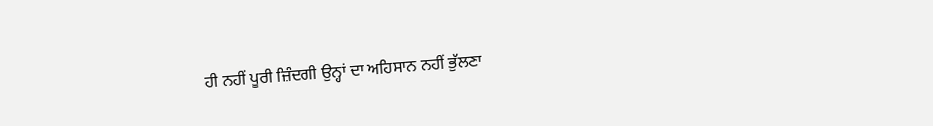ਹੀ ਨਹੀਂ ਪੂਰੀ ਜ਼ਿੰਦਗੀ ਉਨ੍ਹਾਂ ਦਾ ਅਹਿਸਾਨ ਨਹੀਂ ਭੁੱਲਣਾ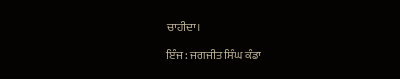ਚਾਹੀਦਾ।

ਇੰਜ: ਜਗਜੀਤ ਸਿੰਘ ਕੰਡਾ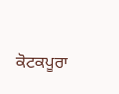ਕੋਟਕਪੂਰਾ